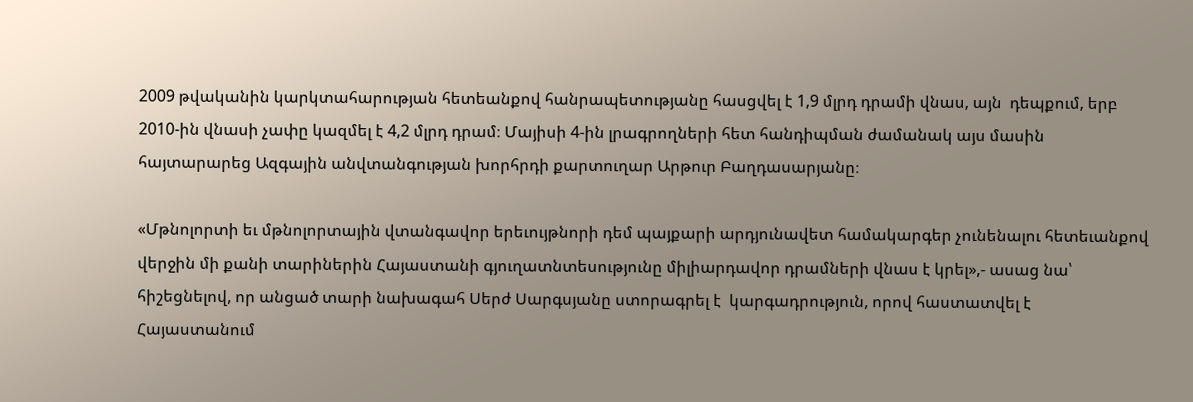2009 թվականին կարկտահարության հետեանքով հանրապետությանը հասցվել է 1,9 մլրդ դրամի վնաս, այն  դեպքում, երբ 2010-ին վնասի չափը կազմել է 4,2 մլրդ դրամ։ Մայիսի 4-ին լրագրողների հետ հանդիպման ժամանակ այս մասին հայտարարեց Ազգային անվտանգության խորհրդի քարտուղար Արթուր Բաղդասարյանը։

«Մթնոլորտի եւ մթնոլորտային վտանգավոր երեւույթնորի դեմ պայքարի արդյունավետ համակարգեր չունենալու հետեւանքով վերջին մի քանի տարիներին Հայաստանի գյուղատնտեսությունը միլիարդավոր դրամների վնաս է կրել»,- ասաց նա՝ հիշեցնելով, որ անցած տարի նախագահ Սերժ Սարգսյանը ստորագրել է  կարգադրություն, որով հաստատվել է Հայաստանում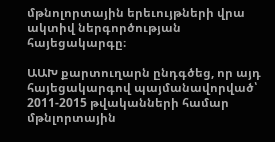մթնոլորտային երեւույթների վրա ակտիվ ներգործության հայեցակարգը։

ԱԱԽ քարտուղարն ընդգծեց, որ այդ հայեցակարգով պայմանավորված՝ 2011-2015 թվականների համար մթնլորտային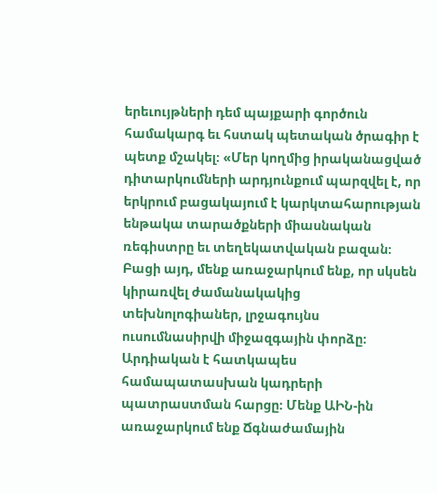երեւույթների դեմ պայքարի գործուն համակարգ եւ հստակ պետական ծրագիր է պետք մշակել։ «Մեր կողմից իրականացված դիտարկումների արդյունքում պարզվել է, որ երկրում բացակայում է կարկտահարության ենթակա տարածքների միասնական ռեգիստրը եւ տեղեկատվական բազան։ Բացի այդ, մենք առաջարկում ենք, որ սկսեն կիրառվել ժամանակակից տեխնոլոգիաներ, լրջագույնս ուսումնասիրվի միջազգային փորձը։ Արդիական է հատկապես համապատասխան կադրերի պատրաստման հարցը։ Մենք ԱԻՆ-ին առաջարկում ենք Ճգնաժամային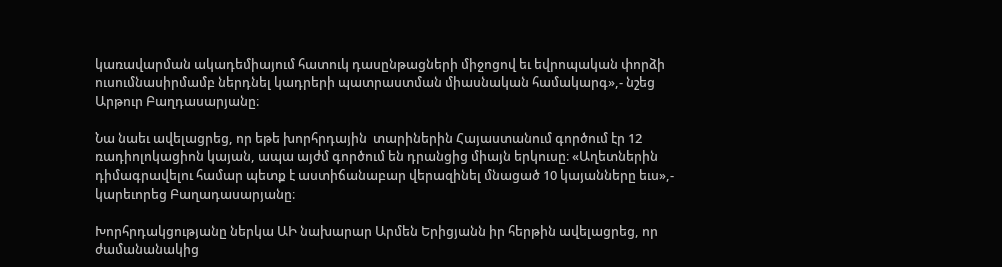կառավարման ակադեմիայում հատուկ դասընթացների միջոցով եւ եվրոպական փորձի ուսումնասիրմամբ ներդնել կադրերի պատրաստման միասնական համակարգ»,- նշեց Արթուր Բաղդասարյանը։

Նա նաեւ ավելացրեց, որ եթե խորհրդային  տարիներին Հայաստանում գործում էր 12 ռադիոլոկացիոն կայան, ապա այժմ գործում են դրանցից միայն երկուսը։ «Աղետներին դիմագրավելու համար պետք է աստիճանաբար վերազինել մնացած 10 կայանները եւս»,- կարեւորեց Բաղադասարյանը։

Խորհրդակցությանը ներկա ԱԻ նախարար Արմեն Երիցյանն իր հերթին ավելացրեց, որ ժամանանակից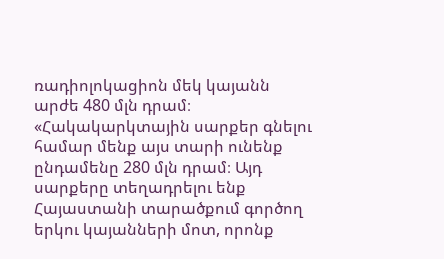ռադիոլոկացիոն մեկ կայանն արժե 480 մլն դրամ։ «Հակակարկտային սարքեր գնելու համար մենք այս տարի ունենք ընդամենը 280 մլն դրամ։ Այդ սարքերը տեղադրելու ենք Հայաստանի տարածքում գործող երկու կայանների մոտ, որոնք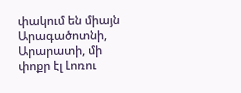փակում են միայն Արագածոտնի, Արարատի, մի փոքր էլ Լոռու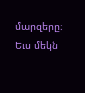մարզերը։ Եւս մեկն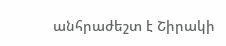անհրաժեշտ է Շիրակի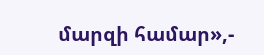մարզի համար»,-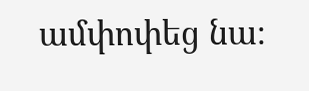ամփոփեց նա։